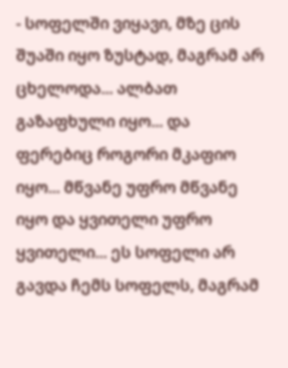- სოფელში ვიყავი, მზე ცის შუაში იყო ზუსტად, მაგრამ არ ცხელოდა... ალბათ გაზაფხული იყო... და ფერებიც როგორი მკაფიო იყო... მწვანე უფრო მწვანე იყო და ყვითელი უფრო ყვითელი... ეს სოფელი არ გავდა ჩემს სოფელს, მაგრამ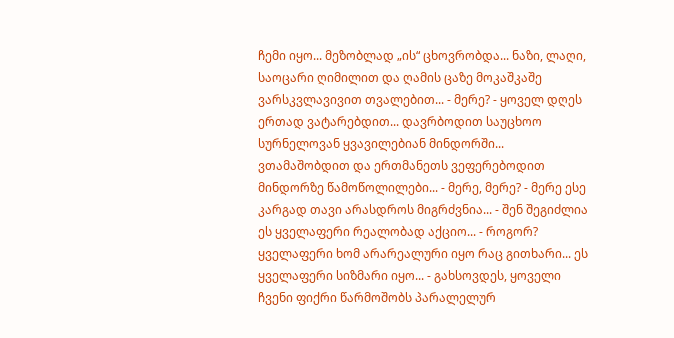ჩემი იყო... მეზობლად „ის“ ცხოვრობდა... ნაზი, ლაღი, საოცარი ღიმილით და ღამის ცაზე მოკაშკაშე ვარსკვლავივით თვალებით... - მერე? - ყოველ დღეს ერთად ვატარებდით... დავრბოდით საუცხოო სურნელოვან ყვავილებიან მინდორში... ვთამაშობდით და ერთმანეთს ვეფერებოდით მინდორზე წამოწოლილები... - მერე, მერე? - მერე ესე კარგად თავი არასდროს მიგრძვნია... - შენ შეგიძლია ეს ყველაფერი რეალობად აქციო... - როგორ? ყველაფერი ხომ არარეალური იყო რაც გითხარი... ეს ყველაფერი სიზმარი იყო... - გახსოვდეს, ყოველი ჩვენი ფიქრი წარმოშობს პარალელურ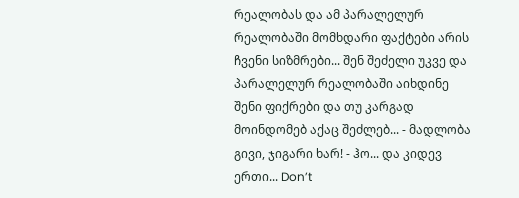რეალობას და ამ პარალელურ რეალობაში მომხდარი ფაქტები არის ჩვენი სიზმრები... შენ შეძელი უკვე და პარალელურ რეალობაში აიხდინე შენი ფიქრები და თუ კარგად მოინდომებ აქაც შეძლებ... - მადლობა გივი, ჯიგარი ხარ! - ჰო... და კიდევ ერთი... Don’t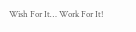Wish For It… Work For It!